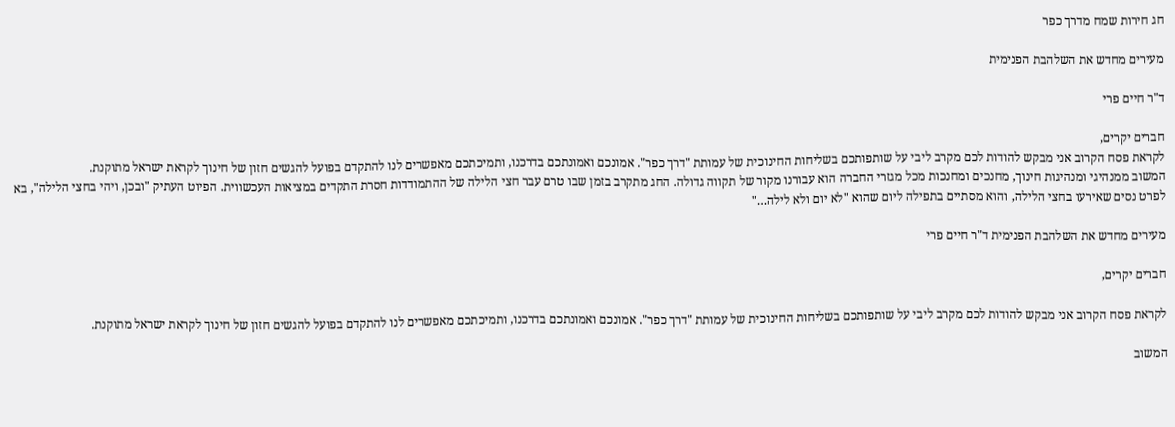חג חירות שמח מדרך כפר

מעירים מחדש את השלהבת הפנימית

ד"ר חיים פרי

חברים יקרים,
לקראת פסח הקרוב אני מבקש להודות לכם מקרב ליבי על שותפותכם בשליחות החינוכית של עמותת "דרך כפר". אמונכם ואמונתכם בדרכנו, ותמיכתכם מאפשרים לנו להתקדם בפועל להגשים חזון של חינוך לקראת ישראל מתוקנת.
המשוב ממנהיגי ומנהיגות חינוך, מחנכים ומחנכות מכל מגזרי החברה הוא עבורנו מקור של תקווה גדולה. החג מתקרב בזמן שבו טרם עבר חצי הלילה של ההתמודדות חסרת התקדים במציאות העכשווית. הפיוט העתיק "ובכן, ויהי בחצי הלילה", בא לפרט נסים שאירעו בחצי הלילה, והוא מסתיים בתפילה ליום שהוא "לא יום ולא לילה…"

מעירים מחדש את השלהבת הפנימית ד"ר חיים פרי

חברים יקרים,

לקראת פסח הקרוב אני מבקש להודות לכם מקרב ליבי על שותפותכם בשליחות החינוכית של עמותת "דרך כפר". אמונכם ואמונתכם בדרכנו, ותמיכתכם מאפשרים לנו להתקדם בפועל להגשים חזון של חינוך לקראת ישראל מתוקנת.

המשוב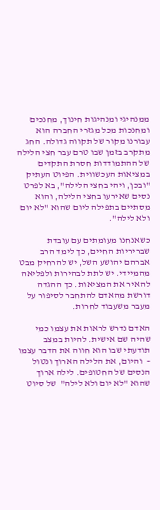ממנהיגי ומנהיגות חינוך, מחנכים ומחנכות מכל מגזרי החברה הוא עבורנו מקור של תקווה גדולה. החג מתקרב בזמן שבו טרם עבר חצי הלילה של ההתמודדות חסרת התקדים במציאות העכשווית. הפיוט העתיק "ובכן, ויהי בחצי הלילה", בא לפרט נסים שאירעו בחצי הלילה, והוא מסתיים בתפילה ליום שהוא "לא יום ולא לילה".

כשאנחנו מעומתים עם עובדת שבריריות החיים, כך לימד הרב אברהם יהושע השל, יש להרחיק מבט מהמיידי. יש לתת לבהירות ולפליאה להאיר את המציאות. כך ההגדה דורשת מהאדם להתחבר לסיפור על מעבר משעבוד לחרות.

האדם נדרש לראות את עצמו כמי שהיה שם אישית. להיות במצב תודעתי שבו הוא חווה את הדבר עצמו –  והיום, את הלילה הארוך ונטול הנסים של החטופים. לילה ארוך שהוא "לא יום ולא לילה"  של סיוט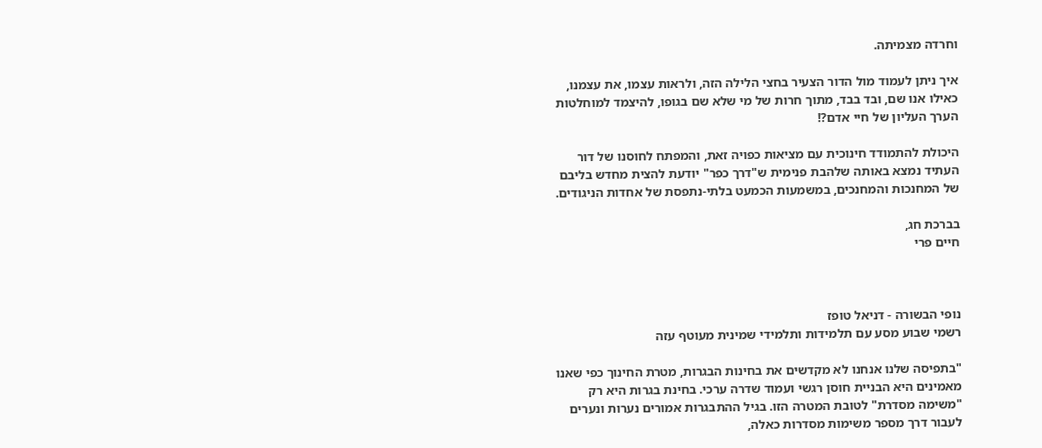וחרדה מצמיתה.

איך ניתן לעמוד מול הדור הצעיר בחצי הלילה הזה, ולראות עצמו, את עצמנו, כאילו אנו שם, ובד בבד, מתוך חרות של מי שלא שם בגופו, להיצמד למוחלטות הערך העליון של חיי אדם?!

היכולת להתמודד חינוכית עם מציאות כפויה זאת, והמפתח לחוסנו של דור העתיד נמצא באותה שלהבת פנימית ש"דרך כפר" יודעת להצית מחדש בליבם של המחנכות והמחנכים, במשמעות הכמעט בלתי-נתפסת של אחדות הניגודים.

בברכת חג,
חיים פרי



נופי הבשורה - דניאל טופז
רשמי שבוע מסע עם תלמידות ותלמידי שמינית מעוטף עזה

"בתפיסה שלנו אנחנו לא מקדשים את בחינות הבגרות, מטרת החינוך כפי שאנו מאמינים היא הבניית חוסן רגשי ועמוד שדרה ערכי. בחינת בגרות היא רק "משימה מסדרת" לטובת המטרה הזו. בגיל ההתבגרות אמורים נערות ונערים לעבור דרך מספר משימות מסדרות כאלה,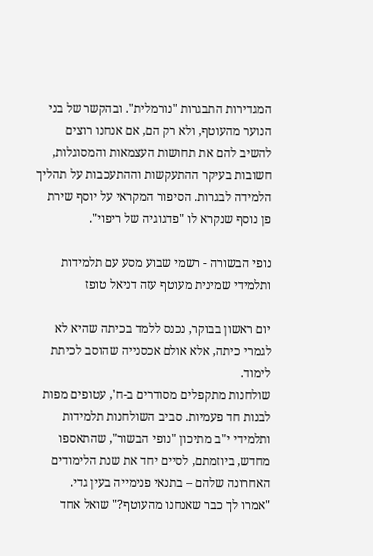המגדירות התבגרות "נורמלית". ובהקשר של בני הנוער מהעוטף, ולא רק הם, אם אנחנו רוצים להשיב להם את תחושות העצמאות והמסוגלות, חשובות בעיקר ההתעקשות וההתעכבות על תהליך הלמידה לבגרות. הסיפור המקראי על יוסף שירת פן נוסף שנקרא לו "פדגוגיה של ריפוי".

נופי הבשורה - רשמי שבוע מסע עם תלמידות ותלמידי שמינית מעוטף עזה דניאל טופז

יום ראשון בבוקר, נכנס ללמד בכיתה שהיא לא לגמרי כיתה, אלא אולם אכסנייה שהוסב לכיתת לימוד.
שולחנות מתקפלים מסודרים ב-ח', עטופים מפות לבנות חד פעמיות. סביב השולחנות תלמידות ותלמידי י"ב מתיכון "נופי הבשור", שהתאספו מחדש, ביוזמתם, לסיים יחד את שנת הלימודים האחרונה שלהם – בתנאי פנימייה בעין גדי.
"אמרו לך כבר שאנחנו מהעוטף?" שואל אחד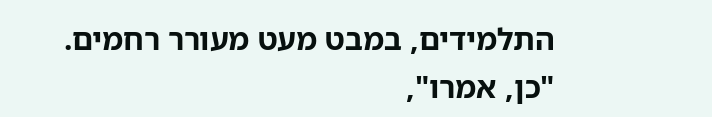התלמידים, במבט מעט מעורר רחמים.
"כן, אמרו",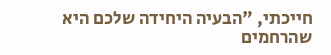חייכתי, "הבעיה היחידה שלכם היא שהרחמים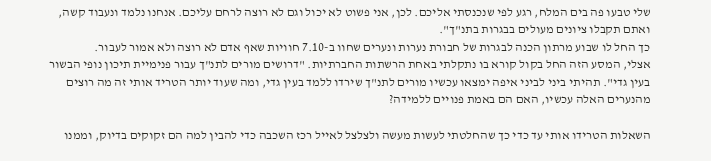שלי טבעו פה בים המלח, רגע לפי שנכנסתי אליכם. לכן, אני פשוט לא יכול וגם לא רוצה לרחם עליכם. אנחנו נלמד ונעבוד קשה, ואתם תקבלו ציונים מעולים בבגרות בתנ"ך".
כך החל לו שבוע מרתון הכנה לבגרות של חבורת נערות ונערים שחוו ב-7.10 חוויות שאף אדם לא רוצה ולא אמור לעבור.
אצלי, המסע הזה החל בקול קורא בו נתקלתי באחת הרשתות החברתיות. "דרושים מורים לתנ"ך עבור פנימיית תיכון נופי הבשור בעין גדי". תהיתי ביני לביני איפה ימצאו עכשיו מורים לתנ"ך שירדו ללמד בעין גדי, ומה שעוד יותר הטריד אותי זה מה רוצים מהנערים האלה עכשיו, האם הם באמת פנויים ללמידה?

השאלות הטרידו אותי עד כדי כך שהחלטתי לעשות מעשה ולצלצל לאייל רכז השכבה כדי להבין למה הם זקוקים בדיוק, וממנו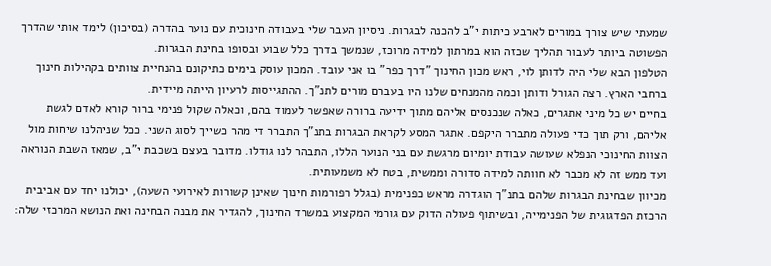שמעתי שיש צורך במורים לארבע כיתות י"ב להכנה לבגרות. ניסיון העבר שלי בעבודה חינוכית עם נוער בהדרה (בסיכון) לימד אותי שהדרך הפשוטה ביותר לעבור תהליך שכזה הוא במרתון למידה מרוכז, שנמשך בדרך כלל שבוע ובסופו בחינת הבגרות.
הטלפון הבא שלי היה לדותן לוי, ראש מכון החינוך "דרך כפר" בו אני עובד. המכון עוסק בימים כתיקונם בהנחיית צוותים בקהילות חינוך ברחבי הארץ. רצה הגורל ודותן וכמה מהמנחים שלנו היו בעברם מורים לתנ"ך. ההתגייסות לרעיון הייתה מיידית.
בחיים יש כל מיני אתגרים, כאלה שנכנסים אליהם מתוך ידיעה ברורה שאפשר לעמוד בהם, וכאלה שקול פנימי ברור קורא לאדם לגשת אליהם, ורק תוך כדי פעולה מתברר היקפם. אתגר המסע לקראת הבגרות בתנ"ך התברר די מהר כשייך לסוג השני. ככל שניהלנו שיחות מול הצוות החינוכי הנפלא שעושה עבודת יומיום מרגשת עם בני הנוער הללו, התבהר לנו גודלו. מדובר בעצם בשכבת י"ב, שמאז השבת הנוראה ועד ממש זה לא מכבר לא חוותה למידה סדורה וממשית, בטח לא משמעותית.
מכיוון שבחינת הבגרות שלהם בתנ"ך הוגדרה מראש כפנימית (בגלל רפורמות חינוך שאינן קשורות לאירועי השעה), יכולנו יחד עם אביבית הרכזת הפדגוגית של הפנימייה, ובשיתוף פעולה הדוק עם גורמי המקצוע במשרד החינוך, להגדיר את מבנה הבחינה ואת הנושא המרכזי שלה: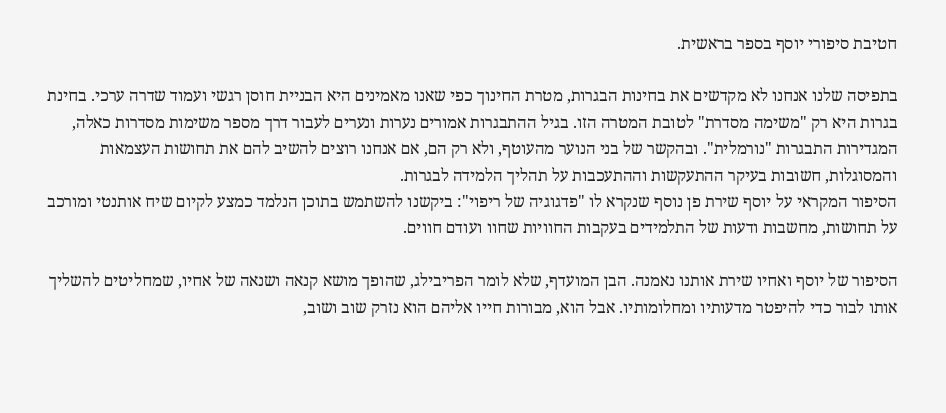חטיבת סיפורי יוסף בספר בראשית.

בתפיסה שלנו אנחנו לא מקדשים את בחינות הבגרות, מטרת החינוך כפי שאנו מאמינים היא הבניית חוסן רגשי ועמוד שדרה ערכי. בחינת בגרות היא רק "משימה מסדרת" לטובת המטרה הזו. בגיל ההתבגרות אמורים נערות ונערים לעבור דרך מספר משימות מסדרות כאלה, המגדירות התבגרות "נורמלית". ובהקשר של בני הנוער מהעוטף, ולא רק הם, אם אנחנו רוצים להשיב להם את תחושות העצמאות והמסוגלות, חשובות בעיקר ההתעקשות וההתעכבות על תהליך הלמידה לבגרות.
הסיפור המקראי על יוסף שירת פן נוסף שנקרא לו "פדגוגיה של ריפוי": ביקשנו להשתמש בתוכן הנלמד כמצע לקיום שיח אותנטי ומורכב על תחושות, מחשבות ודעות של התלמידים בעקבות החוויות שחוו ועודם חווים.

הסיפור של יוסף ואחיו שירת אותנו נאמנה. הבן המועדף, שלא לומר הפריבילג, שהופך מושא קנאה ושנאה של אחיו, שמחליטים להשליך אותו לבור כדי להיפטר מדעותיו ומחלומותיו. אבל הוא, מבורות חייו אליהם הוא נזרק שוב ושוב,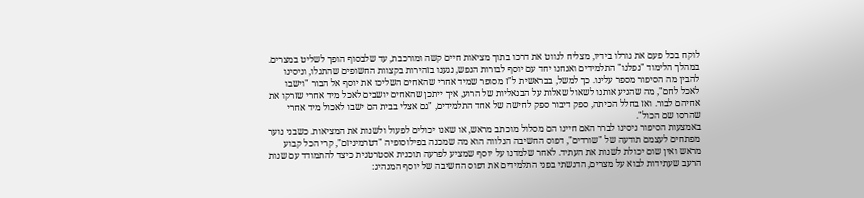לוקח בכל פעם את גורלו בידיו, מצליח לנווט את דרכו בתוך מציאות חיים קשה ומורכבת, עד שלבסוף הופך לשליט במצרים.
במהלך הלימוד "נפלנו" התלמידים ואנחנו יחד עם יוסף לבורות הנפש, נגענו בזהירות בקצוות החשופים שהתגלו, וניסינו להבין מה הסיפור מספר עלינו. כך למשל, בבראשית ל"ז מסופר שמיד אחרי שהאחים השליכו את יוסף אל הבור "וישבו לאכל לחם", מה שהניע אותנו לשאול שאלות על הבנאליות של הרוע, איך ייתכן שהאחים יושבים לאכל מיד אחרי שזרקו את אחיהם לבור. ואז בחלל הכיתה, ספק דיבור ספק לחישה של אחד התלמידים, "גם אצלי בבית הם ישבו לאכול מיד אחרי שהרסו שם הכול".
באמצעות הסיפור ניסינו לברר האם חיינו הם מסלול מוכתב מראש, או שאנו יכולים לפעול ולשנות את המציאות. כשבני נוער מפתחים לעצמם תודעה של "שורדים", דפוס החשיבה הנלווה הוא מה שמכנה בפילוסופיה "דטרמיניזם", קרי הכל קבוע מראש ואין שום יכולת לשנות את העתיד. לאחר שלמדנו על יוסף שמציע לפרעה תוכנית אסטרטגית כיצד להתמודד עם שנות הרעב שעתידות לבוא על מצרים, הדגשתי בפני התלמידים את דפוס החשיבה של יוסף המנהיג: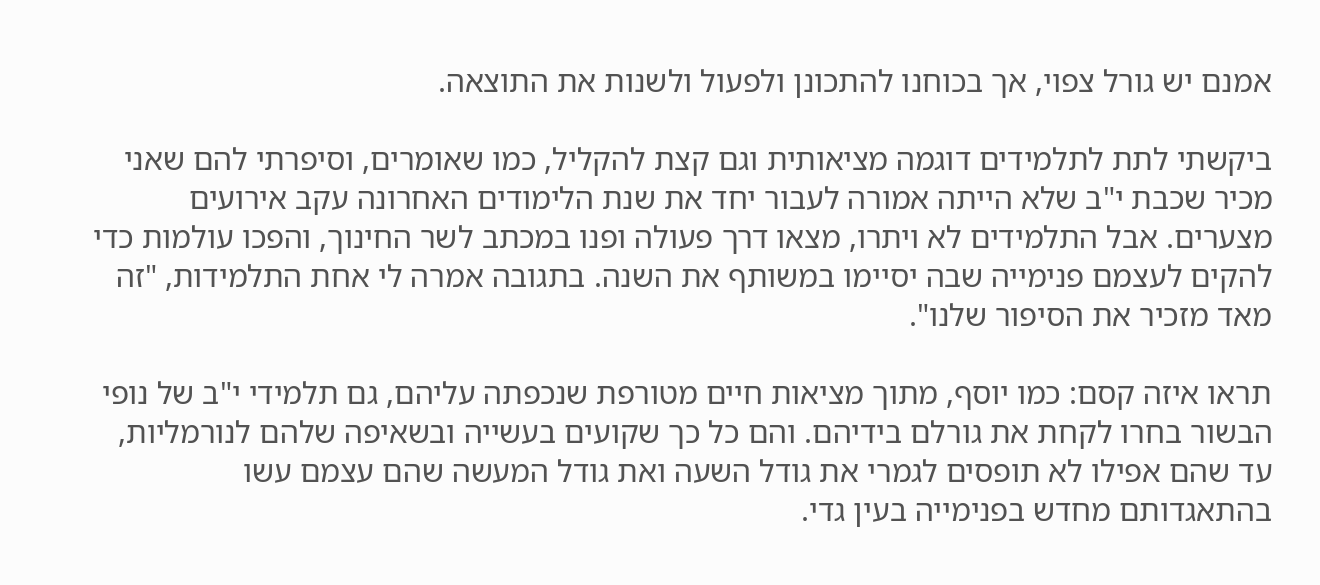אמנם יש גורל צפוי, אך בכוחנו להתכונן ולפעול ולשנות את התוצאה.

ביקשתי לתת לתלמידים דוגמה מציאותית וגם קצת להקליל, כמו שאומרים, וסיפרתי להם שאני מכיר שכבת י"ב שלא הייתה אמורה לעבור יחד את שנת הלימודים האחרונה עקב אירועים מצערים. אבל התלמידים לא ויתרו, מצאו דרך פעולה ופנו במכתב לשר החינוך, והפכו עולמות כדי להקים לעצמם פנימייה שבה יסיימו במשותף את השנה. בתגובה אמרה לי אחת התלמידות, "זה מאד מזכיר את הסיפור שלנו".

תראו איזה קסם: כמו יוסף, מתוך מציאות חיים מטורפת שנכפתה עליהם, גם תלמידי י"ב של נופי הבשור בחרו לקחת את גורלם בידיהם. והם כל כך שקועים בעשייה ובשאיפה שלהם לנורמליות, עד שהם אפילו לא תופסים לגמרי את גודל השעה ואת גודל המעשה שהם עצמם עשו בהתאגדותם מחדש בפנימייה בעין גדי.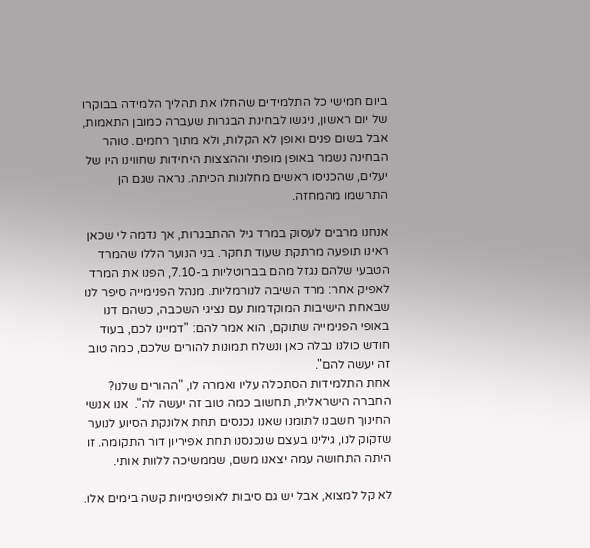ביום חמישי כל התלמידים שהחלו את תהליך הלמידה בבוקרו של יום ראשון, ניגשו לבחינת הבגרות שעברה כמובן התאמות, אבל בשום פנים ואופן לא הקלות, ולא מתוך רחמים. טוהר הבחינה נשמר באופן מופתי וההצצות היחידות שחווינו היו של יעלים, שהכניסו ראשים מחלונות הכיתה. נראה שגם הן התרשמו מהמחזה.

אנחנו מרבים לעסוק במרד גיל ההתבגרות, אך נדמה לי שכאן ראינו תופעה מרתקת שעוד תחקר. בני הנוער הללו שהמרד הטבעי שלהם נגזל מהם בברוטליות ב-7.10, הפנו את המרד לאפיק אחר: מרד השיבה לנורמליות. מנהל הפנימייה סיפר לנו שבאחת הישיבות המוקדמות עם נציגי השכבה, כשהם דנו באופי הפנימייה שתוקם, הוא אמר להם: "דמיינו לכם, בעוד חודש כולנו נבלה כאן ונשלח תמונות להורים שלכם, כמה טוב זה יעשה להם".
אחת התלמידות הסתכלה עליו ואמרה לו, "ההורים שלנו? החברה הישראלית, תחשוב כמה טוב זה יעשה לה".  אנו אנשי החינוך חשבנו לתומנו שאנו נכנסים תחת אלונקת הסיוע לנוער שזקוק לנו, גילינו בעצם שנכנסנו תחת אפיריון דור התקומה. זו היתה התחושה עמה יצאנו משם, שממשיכה ללוות אותי.

לא קל למצוא, אבל יש גם סיבות לאופטימיות קשה בימים אלו.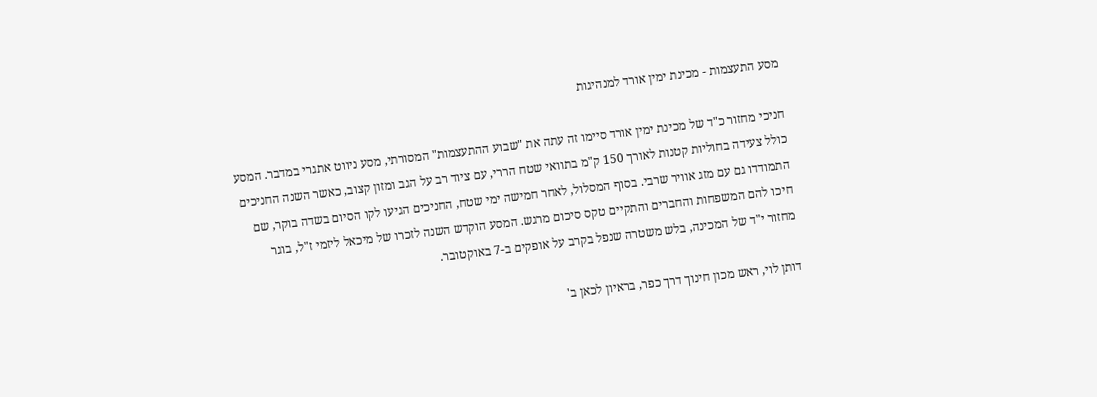מסע התעצמות - מכינת ימין אורד למנהיגות

חניכי מחזור כ"ד של מכינת ימין אורד סיימו זה עתה את "שבוע ההתעצמות" המסורתי, מסע ניווט אתגרי במדבר. המסע כולל צעידה בחוליות קטנות לאורך 150 ק"מ בתוואי שטח הררי, עם ציוד רב על הגב ומזון קצוב, כאשר השנה החניכים התמודדו גם עם מזג אוויר שרבי. בסוף המסלול, לאחר חמישה ימי שטח, החניכים הגיעו לקו הסיום בשדה בוקר, שם חיכו להם המשפחות והחברים והתקיים טקס סיכום מרגש. המסע הוקדש השנה לזכרו של מיכאל ליזמי ז"ל, בוגר מחזור י"ד של המכינה, בלש משטרה שנפל בקרב על אופקים ב-7 באוקטובר.

דותן לוי, ראש מכון חינוך דרך כפר, בראיון לכאן ב'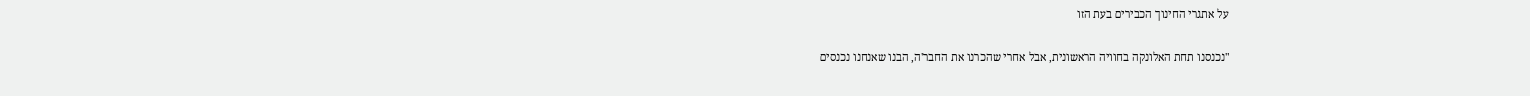על אתגרי החינוך הכבירים בעת הזו

"נכנסנו תחת האלונקה בחוויה הראשונית, אבל אחרי שהכרנו את החבר'ה, הבנו שאנחנו נכנסים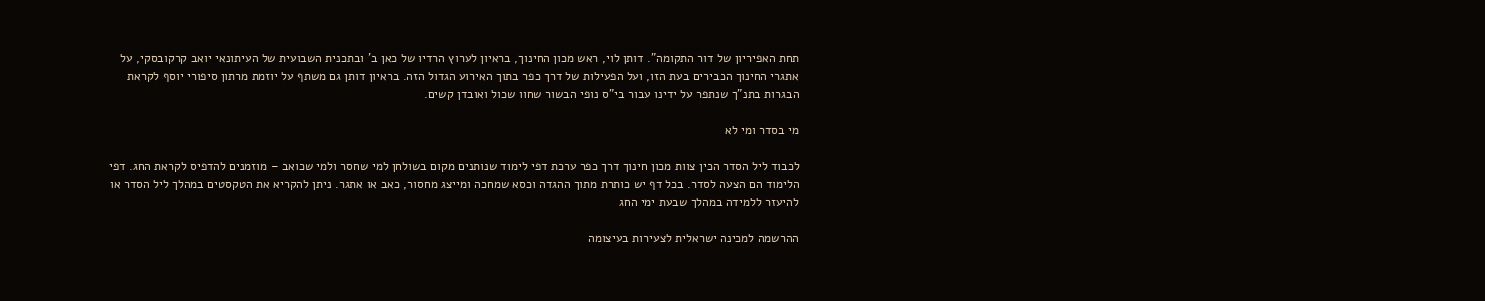תחת האפיריון של דור התקומה". דותן לוי, ראש מכון החינוך, בראיון לערוץ הרדיו של כאן ב' ובתכנית השבועית של העיתונאי יואב קרקובסקי, על אתגרי החינוך הכבירים בעת הזו, ועל הפעילות של דרך כפר בתוך האירוע הגדול הזה. בראיון דותן גם משתף על יוזמת מרתון סיפורי יוסף לקראת הבגרות בתנ"ך שנתפר על ידינו עבור בי"ס נופי הבשור שחוו שכול ואובדן קשים.

מי בסדר ומי לא

לכבוד ליל הסדר הכין צוות מכון חינוך דרך כפר ערכת דפי לימוד שנותנים מקום בשולחן למי שחסר ולמי שכואב – מוזמנים להדפיס לקראת החג. דפי הלימוד הם הצעה לסדר. בכל דף יש כותרת מתוך ההגדה וכסא שמחכה ומייצג מחסור, כאב או אתגר. ניתן להקריא את הטקסטים במהלך ליל הסדר או להיעזר ללמידה במהלך שבעת ימי החג

ההרשמה למכינה ישראלית לצעירות בעיצומה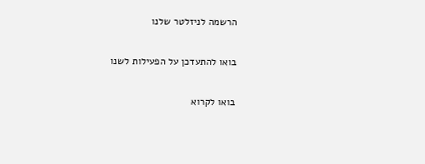הרשמה לניזלטר שלנו

בואו להתעדכן על הפעילות לשנו

בואו לקרוא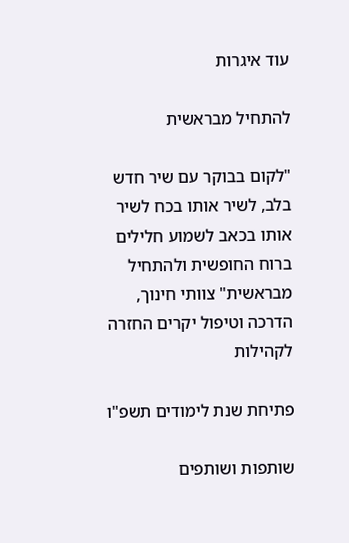עוד איגרות

להתחיל מבראשית

"לקום בבוקר עם שיר חדש בלב, לשיר אותו בכח לשיר אותו בכאב לשמוע חלילים ברוח החופשית ולהתחיל מבראשית" צוותי חינוך, הדרכה וטיפול יקרים החזרה לקהילות

פתיחת שנת לימודים תשפ"ו

שותפות ושותפים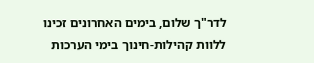לדר"ך שלום, בימים האחרונים זכינו ללוות קהילות-חינוך בימי הערכות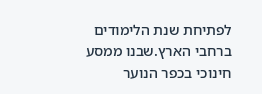לפתיחת שנת הלימודים ברחבי הארץ.שבנו ממסע חינוכי בכפר הנוער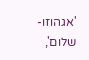'אגהוזו-שלום',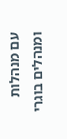עם מנהלות ומנהלים בוגרי